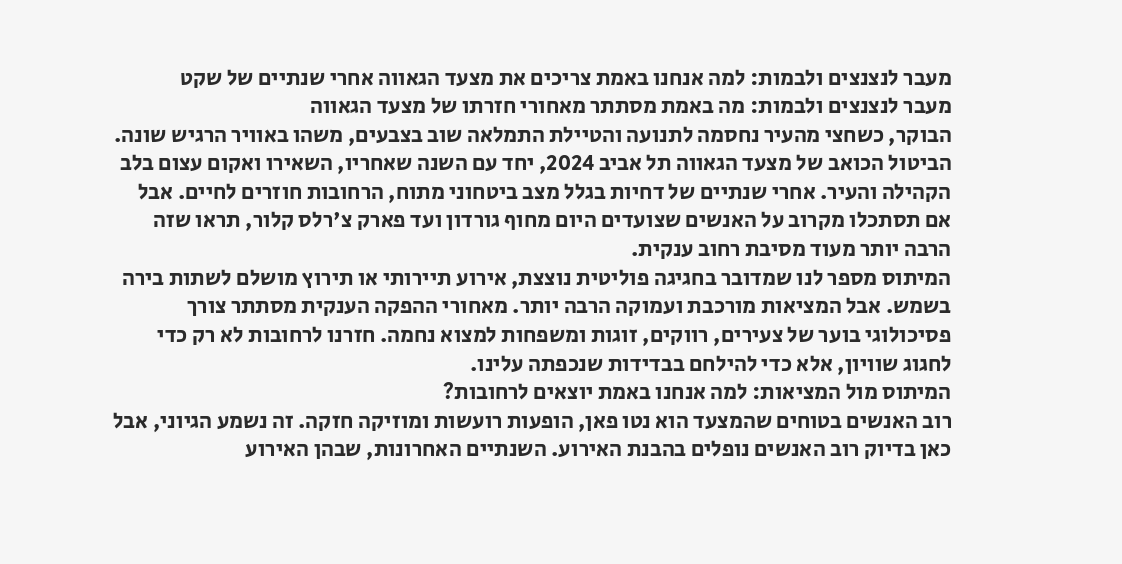מעבר לנצנצים ולבמות: למה אנחנו באמת צריכים את מצעד הגאווה אחרי שנתיים של שקט
מעבר לנצנצים ולבמות: מה באמת מסתתר מאחורי חזרתו של מצעד הגאווה
הבוקר, כשחצי מהעיר נחסמה לתנועה והטיילת התמלאה שוב בצבעים, משהו באוויר הרגיש שונה. הביטול הכואב של מצעד הגאווה תל אביב 2024, יחד עם השנה שאחריו, השאירו ואקום עצום בלב הקהילה והעיר. אחרי שנתיים של דחיות בגלל מצב ביטחוני מתוח, הרחובות חוזרים לחיים. אבל אם תסתכלו מקרוב על האנשים שצועדים היום מחוף גורדון ועד פארק צ'רלס קלור, תראו שזה הרבה יותר מעוד מסיבת רחוב ענקית.
המיתוס מספר לנו שמדובר בחגיגה פוליטית נוצצת, אירוע תיירותי או תירוץ מושלם לשתות בירה בשמש. אבל המציאות מורכבת ועמוקה הרבה יותר. מאחורי ההפקה הענקית מסתתר צורך פסיכולוגי בוער של צעירים, רווקים, זוגות ומשפחות למצוא נחמה. חזרנו לרחובות לא רק כדי לחגוג שוויון, אלא כדי להילחם בבדידות שנכפתה עלינו.
המיתוס מול המציאות: למה אנחנו באמת יוצאים לרחובות?
רוב האנשים בטוחים שהמצעד הוא נטו פאן, הופעות רועשות ומוזיקה חזקה. זה נשמע הגיוני, אבל כאן בדיוק רוב האנשים נופלים בהבנת האירוע. השנתיים האחרונות, שבהן האירוע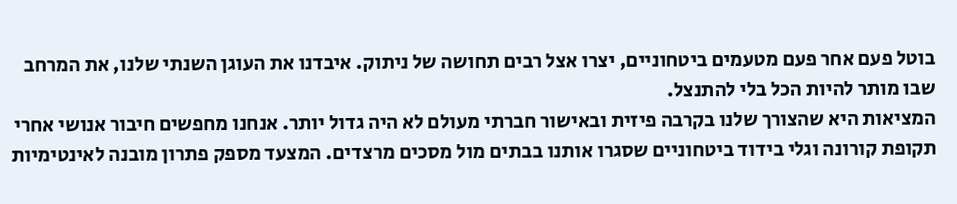בוטל פעם אחר פעם מטעמים ביטחוניים, יצרו אצל רבים תחושה של ניתוק. איבדנו את העוגן השנתי שלנו, את המרחב שבו מותר להיות הכל בלי להתנצל.
המציאות היא שהצורך שלנו בקרבה פיזית ובאישור חברתי מעולם לא היה גדול יותר. אנחנו מחפשים חיבור אנושי אחרי תקופת קורונה וגלי בידוד ביטחוניים שסגרו אותנו בבתים מול מסכים מרצדים. המצעד מספק פתרון מובנה לאינטימיות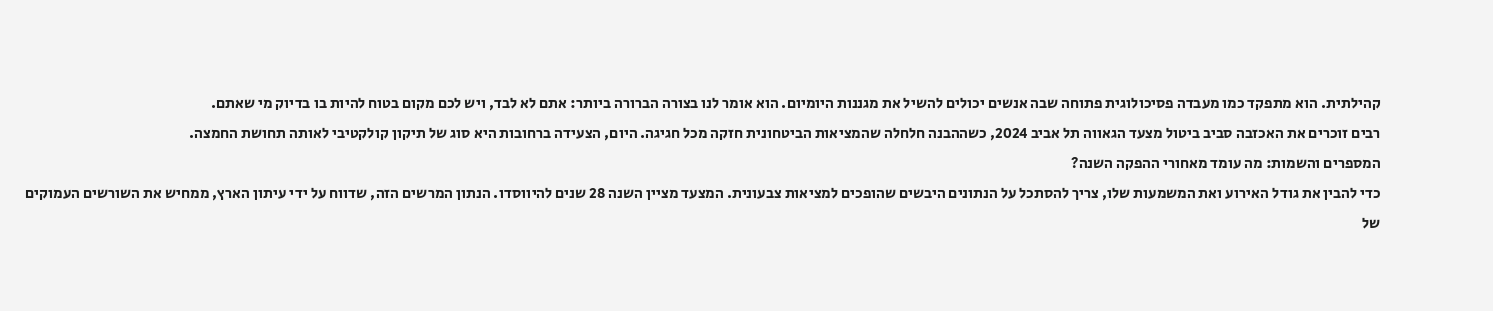קהילתית. הוא מתפקד כמו מעבדה פסיכולוגית פתוחה שבה אנשים יכולים להשיל את מגננות היומיום. הוא אומר לנו בצורה הברורה ביותר: אתם לא לבד, ויש לכם מקום בטוח להיות בו בדיוק מי שאתם.
רבים זוכרים את האכזבה סביב ביטול מצעד הגאווה תל אביב 2024, כשההבנה חלחלה שהמציאות הביטחונית חזקה מכל חגיגה. היום, הצעידה ברחובות היא סוג של תיקון קולקטיבי לאותה תחושת החמצה.
המספרים והשמות: מה עומד מאחורי ההפקה השנה?
כדי להבין את גודל האירוע ואת המשמעות שלו, צריך להסתכל על הנתונים היבשים שהופכים למציאות צבעונית. המצעד מציין השנה 28 שנים להיווסדו. הנתון המרשים הזה, שדווח על ידי עיתון הארץ, ממחיש את השורשים העמוקים של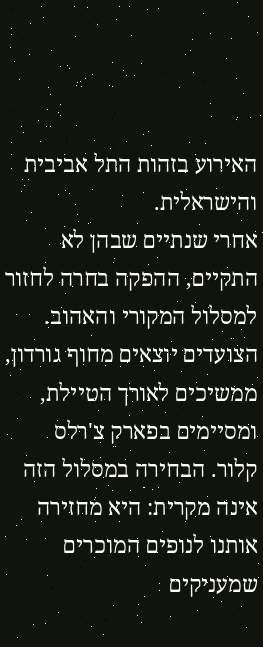האירוע בזהות התל אביבית והישראלית.
אחרי שנתיים שבהן לא התקיים, ההפקה בחרה לחזור למסלול המקורי והאהוב. הצועדים יוצאים מחוף גורדון, ממשיכים לאורך הטיילת, ומסיימים בפארק צ'רלס קלור. הבחירה במסלול הזה אינה מקרית: היא מחזירה אותנו לנופים המוכרים שמעניקים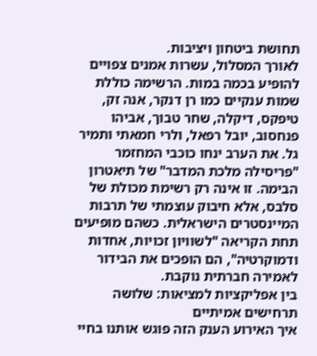תחושת ביטחון ויציבות.
לאורך המסלול, עשרות אמנים צפויים להופיע בכמה במות. הרשימה כוללת שמות ענקיים כמו רן דנקר, אנה זק, טיפקס, דיקלה, שחר טבוך, אביהו פנחסוב, יובל רפאל, ולרי חמאתי ותמיר גל. את הערב ינחו כוכבי המחזמר "פריסילה מלכת המדבר" של תיאטרון הבימה. זו אינה רק רשימת מכולת של סלבס, אלא חיבוק עוצמתי של תרבות המיינסטרים הישראלית. כשהם מופיעים תחת הקריאה "לשוויון זכויות, אחדות ודמוקרטיה", הם הופכים את הבידור לאמירה חברתית נוקבת.
בין אפליקציות למציאות: שלושה תרחישים אמיתיים
איך האירוע הענק הזה פוגש אותנו בחיי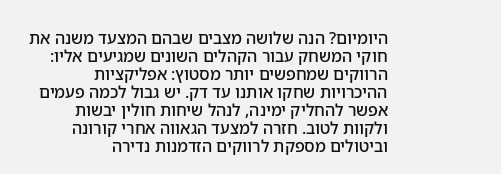היומיום? הנה שלושה מצבים שבהם המצעד משנה את חוקי המשחק עבור הקהלים השונים שמגיעים אליו:
הרווקים שמחפשים יותר מסטוץ: אפליקציות ההיכרויות שחקו אותנו עד דק. יש גבול לכמה פעמים אפשר להחליק ימינה, לנהל שיחות חולין יבשות ולקוות לטוב. חזרה למצעד הגאווה אחרי קורונה וביטולים מספקת לרווקים הזדמנות נדירה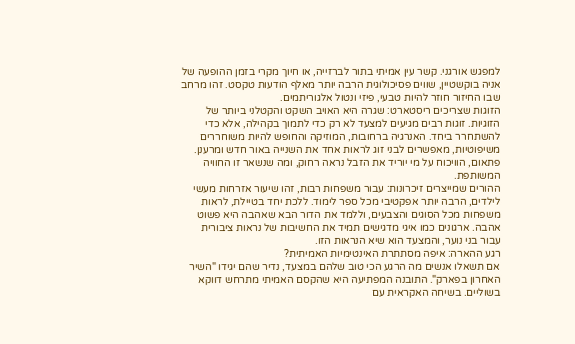למפגש אורגני. קשר עין אמיתי בתור לברזייה, או חיוך מקרי בזמן ההופעה של אניה בוקשטיין, שווים פסיכולוגית הרבה יותר מאלף הודעות טקסט. זהו מרחב שבו החיזור חוזר להיות טבעי, פיזי ונטול אלגוריתמים.
הזוגות שצריכים ריסטארט: שגרה היא האויב השקט והקטלני ביותר של הזוגיות. זוגות רבים מגיעים למצעד לא רק כדי לתמוך בקהילה, אלא כדי להשתחרר ביחד. האנרגיה ברחובות, המוזיקה והחופש להיות משוחררים משיפוטיות, מאפשרים לבני זוג לראות אחד את השנייה באור חדש ומרענן. פתאום, הוויכוח על מי יוריד את הזבל נראה רחוק, ומה שנשאר זו החוויה המשותפת.
ההורים שמייצרים זיכרונות: עבור משפחות רבות, זהו שיעור אזרחות מעשי לילדים, הרבה יותר אפקטיבי מכל ספר לימוד. ללכת יחד בטיילת, לראות משפחות מכל הסוגים והצבעים, וללמד את הדור הבא שאהבה היא פשוט אהבה. ארגונים כמו איגי מדגישים תמיד את החשיבות של נראות ציבורית עבור בני נוער, והמצעד הוא שיא הנראות הזו.
רגע ההארה: איפה מסתתרת האינטימיות האמיתית?
אם תשאלו אנשים מה הרגע הכי טוב שלהם במצעד, נדיר שהם יגידו "השיר האחרון בפארק". התובנה המפתיעה היא שהקסם האמיתי מתרחש דווקא בשוליים. בשיחה האקראית עם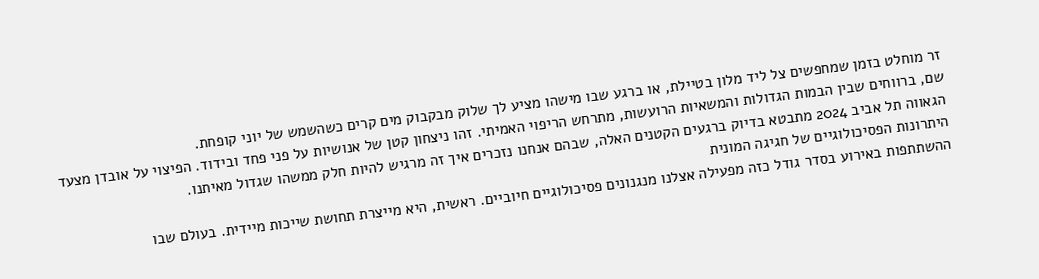זר מוחלט בזמן שמחפשים צל ליד מלון בטיילת, או ברגע שבו מישהו מציע לך שלוק מבקבוק מים קרים כשהשמש של יוני קופחת.
שם, ברווחים שבין הבמות הגדולות והמשאיות הרועשות, מתרחש הריפוי האמיתי. זהו ניצחון קטן של אנושיות על פני פחד ובידוד. הפיצוי על אובדן מצעד הגאווה תל אביב 2024 מתבטא בדיוק ברגעים הקטנים האלה, שבהם אנחנו נזכרים איך זה מרגיש להיות חלק ממשהו שגדול מאיתנו.
היתרונות הפסיכולוגיים של חגיגה המונית
ההשתתפות באירוע בסדר גודל כזה מפעילה אצלנו מנגנונים פסיכולוגיים חיוביים. ראשית, היא מייצרת תחושת שייכות מיידית. בעולם שבו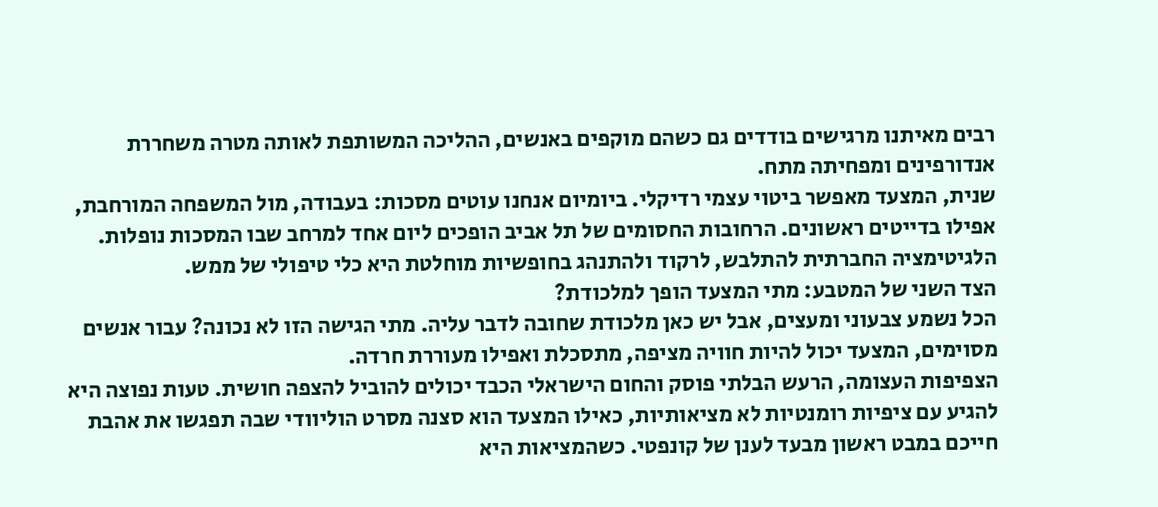רבים מאיתנו מרגישים בודדים גם כשהם מוקפים באנשים, ההליכה המשותפת לאותה מטרה משחררת אנדורפינים ומפחיתה מתח.
שנית, המצעד מאפשר ביטוי עצמי רדיקלי. ביומיום אנחנו עוטים מסכות: בעבודה, מול המשפחה המורחבת, אפילו בדייטים ראשונים. הרחובות החסומים של תל אביב הופכים ליום אחד למרחב שבו המסכות נופלות. הלגיטימציה החברתית להתלבש, לרקוד ולהתנהג בחופשיות מוחלטת היא כלי טיפולי של ממש.
הצד השני של המטבע: מתי המצעד הופך למלכודת?
הכל נשמע צבעוני ומעצים, אבל יש כאן מלכודת שחובה לדבר עליה. מתי הגישה הזו לא נכונה? עבור אנשים מסוימים, המצעד יכול להיות חוויה מציפה, מתסכלת ואפילו מעוררת חרדה.
הצפיפות העצומה, הרעש הבלתי פוסק והחום הישראלי הכבד יכולים להוביל להצפה חושית. טעות נפוצה היא להגיע עם ציפיות רומנטיות לא מציאותיות, כאילו המצעד הוא סצנה מסרט הוליוודי שבה תפגשו את אהבת חייכם במבט ראשון מבעד לענן של קונפטי. כשהמציאות היא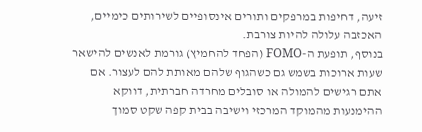זיעה, דחיפות במרפקים ותורים אינסופיים לשירותים כימיים, האכזבה עלולה להיות צורבת.
בנוסף, תופעת ה-FOMO (הפחד להחמיץ) גורמת לאנשים להישאר שעות ארוכות בשמש גם כשהגוף שלהם מאותת להם לעצור. אם אתם רגישים להמולה או סובלים מחרדה חברתית, דווקא ההימנעות מהמוקד המרכזי וישיבה בבית קפה שקט סמוך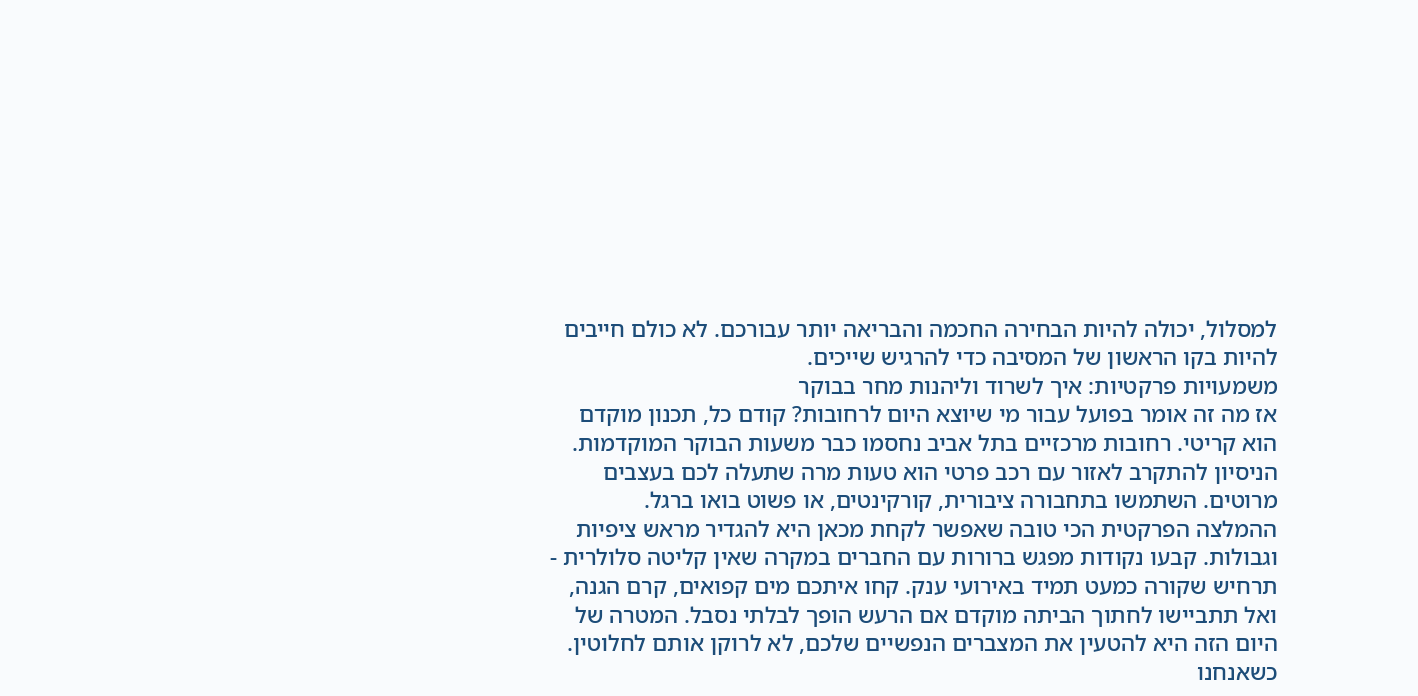למסלול, יכולה להיות הבחירה החכמה והבריאה יותר עבורכם. לא כולם חייבים להיות בקו הראשון של המסיבה כדי להרגיש שייכים.
משמעויות פרקטיות: איך לשרוד וליהנות מחר בבוקר
אז מה זה אומר בפועל עבור מי שיוצא היום לרחובות? קודם כל, תכנון מוקדם הוא קריטי. רחובות מרכזיים בתל אביב נחסמו כבר משעות הבוקר המוקדמות. הניסיון להתקרב לאזור עם רכב פרטי הוא טעות מרה שתעלה לכם בעצבים מרוטים. השתמשו בתחבורה ציבורית, קורקינטים, או פשוט בואו ברגל.
ההמלצה הפרקטית הכי טובה שאפשר לקחת מכאן היא להגדיר מראש ציפיות וגבולות. קבעו נקודות מפגש ברורות עם החברים במקרה שאין קליטה סלולרית - תרחיש שקורה כמעט תמיד באירועי ענק. קחו איתכם מים קפואים, קרם הגנה, ואל תתביישו לחתוך הביתה מוקדם אם הרעש הופך לבלתי נסבל. המטרה של היום הזה היא להטעין את המצברים הנפשיים שלכם, לא לרוקן אותם לחלוטין.
כשאנחנו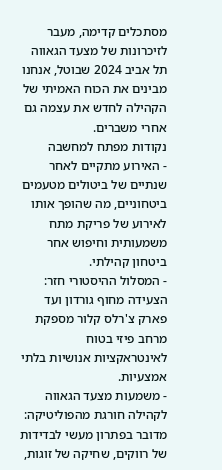מסתכלים קדימה, מעבר לזיכרונות של מצעד הגאווה תל אביב 2024 שבוטל, אנחנו מבינים את הכוח האמיתי של הקהילה לחדש את עצמה גם אחרי משברים.
נקודות מפתח למחשבה
- האירוע מתקיים לאחר שנתיים של ביטולים מטעמים ביטחוניים, מה שהופך אותו לאירוע של פריקת מתח משמעותית וחיפוש אחר ביטחון קהילתי.
- המסלול ההיסטורי חזר: הצעידה מחוף גורדון ועד פארק צ'רלס קלור מספקת מרחב פיזי בטוח לאינטראקציות אנושיות בלתי אמצעיות.
- משמעות מצעד הגאווה לקהילה חורגת מהפוליטיקה: מדובר בפתרון מעשי לבדידות של רווקים, שחיקה של זוגות,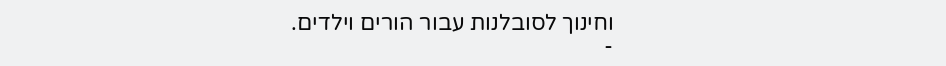וחינוך לסובלנות עבור הורים וילדים.
-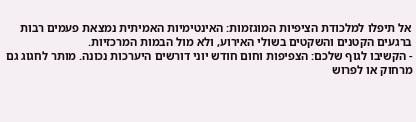אל תיפלו למלכודת הציפיות המוגזמות: האינטימיות האמיתית נמצאת פעמים רבות ברגעים הקטנים והשקטים בשולי האירוע, ולא מול הבמות המרכזיות.
- הקשיבו לגוף שלכם: הצפיפות וחום חודש יוני דורשים היערכות נכונה. מותר לחגוג גם מרחוק או לפרוש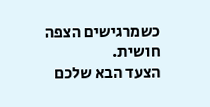כשמרגישים הצפה חושית.
הצעד הבא שלכם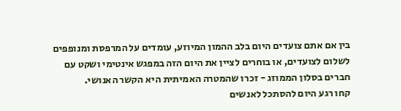בין אם אתם צועדים היום בלב ההמון המיוזע, עומדים על המרפסת ומנופפים לשלום לצועדים, או בוחרים לציין את היום הזה במפגש אינטימי ושקט עם חברים בסלון הממוזג - זכרו שהמטרה האמיתית היא הקשר האנושי.
קחו רגע היום להסתכל לאנשים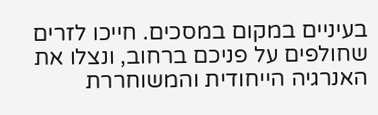בעיניים במקום במסכים. חייכו לזרים שחולפים על פניכם ברחוב, ונצלו את האנרגיה הייחודית והמשוחררת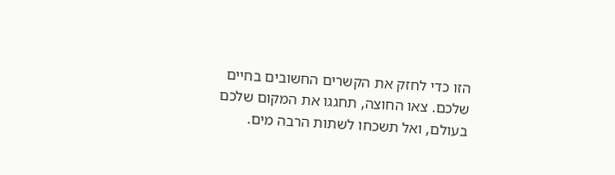הזו כדי לחזק את הקשרים החשובים בחיים שלכם. צאו החוצה, תחגגו את המקום שלכם בעולם, ואל תשכחו לשתות הרבה מים.